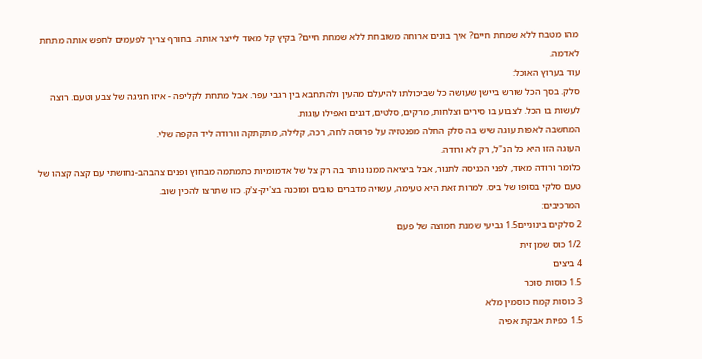מהו מטבח ללא שמחת חיים? איך בונים ארוחה משובחת ללא שמחת חיים? בקיץ קל מאוד לייצר אותה. בחורף צריך לפעמים לחפש אותה מתחת לאדמה.
עוד בערוץ האוכל:
סלק. בסך הכל שורש ביישן שעושה כל שביכולתו להיעלם מהעין ולהתחבא בין רגבי עפר. אבל מתחת לקליפה - איזו חגיגה של צבע וטעם. רוצה לעשות בו הכל. לצבוע בו סירים וצלחות, מרקים, סלטים, דגנים ואפילו עוגות.
המחשבה לאפות עוגה שיש בה סלק החלה מפנטזיה על פרוסה לחה, רכה, קלילה, מתקתקה וורודה ליד הקפה שלי.
העוגה הזו היא כל הנ"ל, רק לא ורודה.
כלומר ורודה מאוד, לפני הכניסה לתנור, אבל ביציאה ממנו נותר בה רק צל של אדמומיות כתמתמה מבחוץ ופנים צהבהב-נחושתי עם קצה קצהו של טעם סלקי בסופו של ביס. למרות זאת היא טעימה, עשויה מדברים טובים ומוכנה בצ'יק-צ'ק. כזו שתרצו להכין שוב.
המרכיבים:
2 סלקים בינוניים1.5 גביעי שמנת חמוצה של פעם
1/2 כוס שמן זית
4 ביצים
1.5 כוסות סוכר
3 כוסות קמח כוסמין מלא
1.5 כפיות אבקת אפיה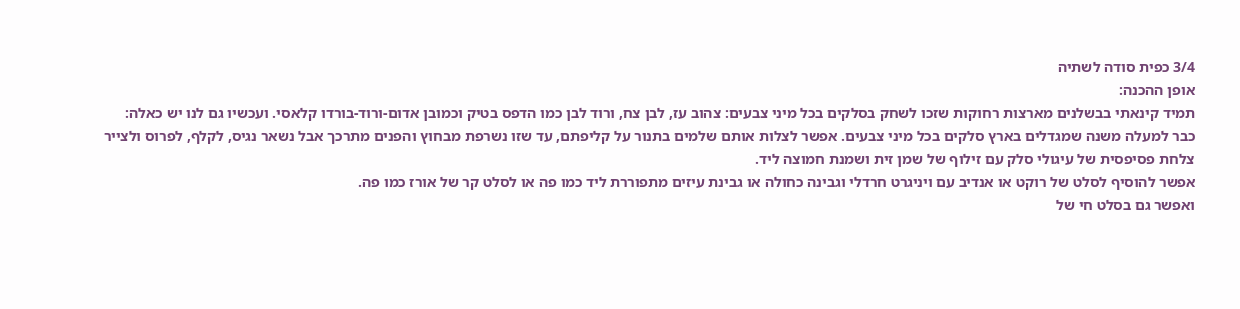3/4 כפית סודה לשתיה
אופן ההכנה:
תמיד קינאתי בבשלנים מארצות רחוקות שזכו לשחק בסלקים בכל מיני צבעים: צהוב עז, לבן צח, ורוד לבן כמו הדפס בטיק וכמובן אדום-ורוד-בורדו קלאסי. ועכשיו גם לנו יש כאלה:
כבר למעלה משנה שמגדלים בארץ סלקים בכל מיני צבעים. אפשר לצלות אותם שלמים בתנור על קליפתם, עד שזו נשרפת מבחוץ והפנים מתרכך אבל נשאר נגיס, לקלף, לפרוס ולצייר צלחת פסיפסית של עיגולי סלק עם זילוף של שמן זית ושמנת חמוצה ליד.
אפשר להוסיף לסלט של רוקט או אנדיב עם ויניגרט חרדלי וגבינה כחולה או גבינת עיזים מתפוררת ליד כמו פה או לסלט קר של אורז כמו פה.
ואפשר גם בסלט חי של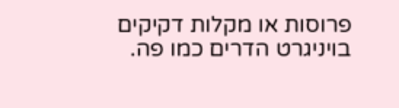פרוסות או מקלות דקיקים בויניגרט הדרים כמו פה.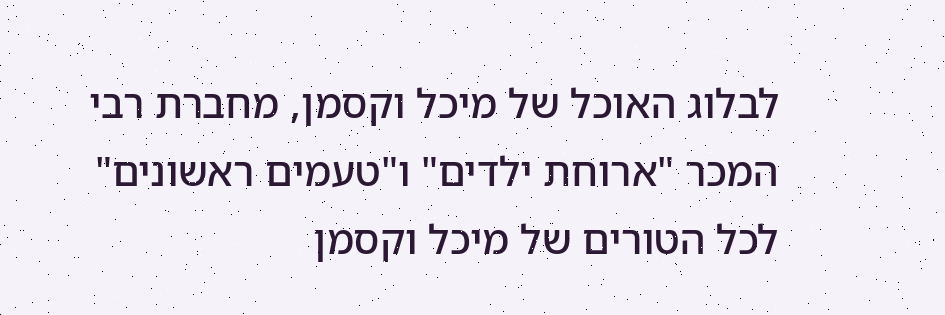לבלוג האוכל של מיכל וקסמן, מחברת רבי המכר "ארוחת ילדים" ו"טעמים ראשונים"
לכל הטורים של מיכל וקסמן